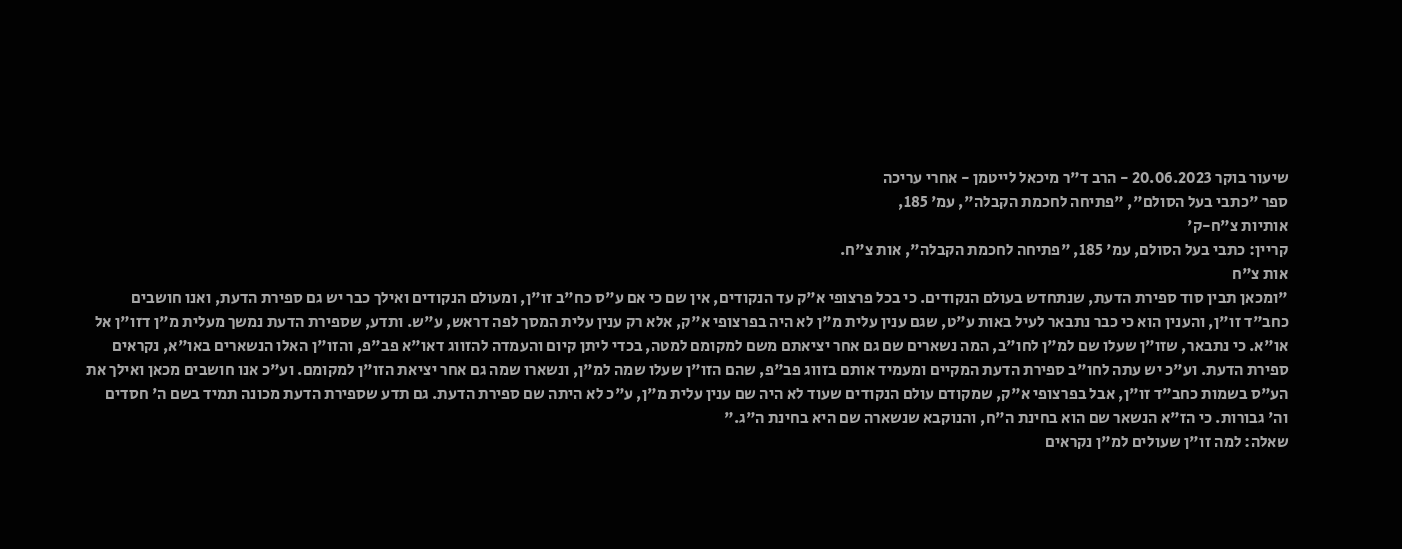שיעור בוקר 20.06.2023 - הרב ד"ר מיכאל לייטמן - אחרי עריכה
ספר "כתבי בעל הסולם", "פתיחה לחכמת הקבלה", עמ' 185,
אותיות צ"ח-ק'
קריין: כתבי בעל הסולם, עמ' 185, "פתיחה לחכמת הקבלה", אות צ"ח.
אות צ"ח
"ומכאן תבין סוד ספירת הדעת, שנתחדש בעולם הנקודים. כי בכל פרצופי א"ק עד הנקודים, אין שם כי אם ע"ס כח"ב זו"ן, ומעולם הנקודים ואילך כבר יש גם ספירת הדעת, ואנו חושבים כחב"ד זו"ן, והענין הוא כי כבר נתבאר לעיל באות ע"ט, שגם ענין עלית מ"ן לא היה בפרצופי א"ק, אלא רק ענין עלית המסך לפה דראש, ע"ש. ותדע, שספירת הדעת נמשך מעלית מ"ן דזו"ן אל או"א. כי נתבאר, שזו"ן שעלו שם למ"ן לחו"ב, המה נשארים שם גם אחר יציאתם משם למקומם למטה, בכדי ליתן קיום והעמדה להזווג דאו"א פב"פ, והזו"ן האלו הנשארים באו"א, נקראים ספירת הדעת. וע"כ יש עתה לחו"ב ספירת הדעת המקיים ומעמיד אותם בזווג פב"פ, שהם הזו"ן שעלו שמה למ"ן, ונשארו שמה גם אחר יציאת הזו"ן למקומם. וע"כ אנו חושבים מכאן ואילך את הע"ס בשמות כחב"ד זו"ן, אבל בפרצופי א"ק, שמקודם עולם הנקודים שעוד לא היה שם ענין עלית מ"ן, ע"כ לא היתה שם ספירת הדעת. גם תדע שספירת הדעת מכונה תמיד בשם ה' חסדים וה' גבורות. כי הז"א הנשאר שם הוא בחינת ה"ח, והנוקבא שנשארה שם היא בחינת ה"ג."
שאלה: למה זו"ן שעולים למ"ן נקראים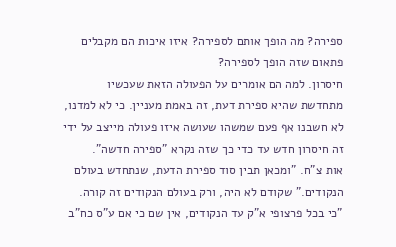ספירה? מה הופך אותם לספירה? איזו איכות הם מקבלים פתאום שזה הופך לספירה?
חיסרון. למה הם אומרים על הפעולה הזאת שעכשיו מתחדשת שהיא ספירת דעת, זה באמת מעניין. כי לא למדנו, לא חשבנו אף פעם שמשהו שעושה איזו פעולה מייצב על ידי זה חיסרון חדש עד כדי כך שזה נקרא "ספירה חדשה".
אות צ"ח. "ומכאן תבין סוד ספירת הדעת, שנתחדש בעולם הנקודים." שקודם לא היה, ורק בעולם הנקודים זה קורה. "כי בכל פרצופי א"ק עד הנקודים, אין שם כי אם ע"ס כח"ב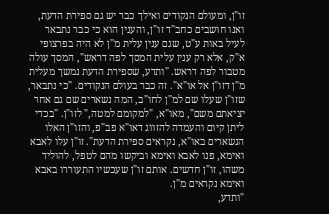זו"ן, ומעולם הנקודים ואילך כבר יש גם ספירת הדעת, ואנו חושבים כחב"ד זו"ן, והענין הוא כי כבר נתבאר לעיל באות ע"ט, שגם ענין עלית מ"ן לא היה בפרצופי א"ק, אלא רק ענין עלית המסך לפה דראש", המסך עולה מטבור לפה דראש. "ותדע, שספירת הדעת נמשך מעלית מ"ן דזו"ן אל או"א". זה כבר בעולם הנקודים. "כי נתבאר, שזו"ן שעלו שם למ"ן לחו"ב, המה נשארים שם גם אחר יציאתם משם", מאו"א, "למקומם למטה," לזו"ן. "בכדי ליתן קיום והעמדה להזווג דאו"א פב"פ, והזו"ן האלו הנשארים באו"א, נקראים ספירת הדעת". זו"ן עלו לאבא ואימא, פנו לאבא ואימא וביקשו מהם לטפל, להוליד משהו, זו"ן חדשים. אותם זו"ן שעכשיו התעוררו באבא ואימא נקראים מ"ן.
"ותדע,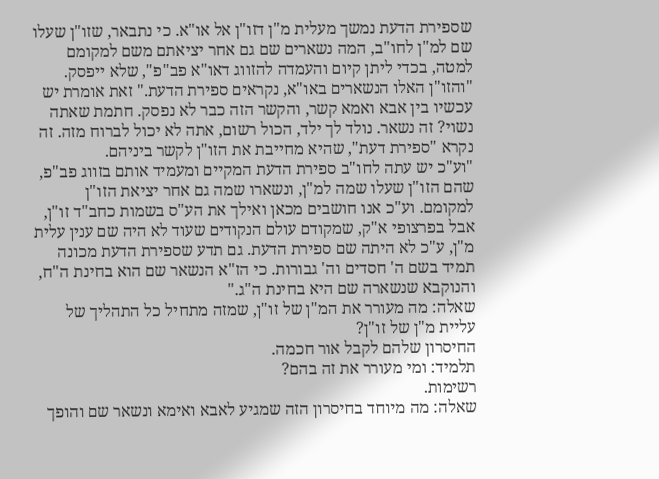שספירת הדעת נמשך מעלית מ"ן דזו"ן אל או"א. כי נתבאר, שזו"ן שעלו שם למ"ן לחו"ב, המה נשארים שם גם אחר יציאתם משם למקומם למטה, בכדי ליתן קיום והעמדה להזווג דאו"א פב"פ", שלא ייפסק. "והזו"ן האלו הנשארים באו"א, נקראים ספירת הדעת." זאת אומרת יש עכשיו בין אבא ואמא קשר, והקשר הזה כבר לא נפסק. חתמת שאתה נשוי? זה נשאר. נולד לך ילד, הכול רשום, אתה לא יכול לברוח מזה. זה נקרא "ספירת דעת", שהיא מחייבת את הזו"ן לקשר ביניהם.
"וע"כ יש עתה לחו"ב ספירת הדעת המקיים ומעמיד אותם בזווג פב"פ, שהם הזו"ן שעלו שמה למ"ן, ונשארו שמה גם אחר יציאת הזו"ן למקומם. וע"כ אנו חושבים מכאן ואילך את הע"ס בשמות כחב"ד זו"ן, אבל בפרצופי א"ק, שמקודם עולם הנקודים שעוד לא היה שם ענין עלית מ"ן, ע"כ לא היתה שם ספירת הדעת. גם תדע שספירת הדעת מכונה תמיד בשם ה' חסדים וה' גבורות. כי הז"א הנשאר שם הוא בחינת ה"ח, והנוקבא שנשארה שם היא בחינת ה"ג."
שאלה: מה מעורר את המ"ן של זו"ן, שמזה מתחיל כל התהליך של עליית מ"ן של זו"ן?
החיסרון שלהם לקבל אור חכמה.
תלמיד: ומי מעורר את זה בהם?
רשימות.
שאלה: מה מיוחד בחיסרון הזה שמגיע לאבא ואימא ונשאר שם והופך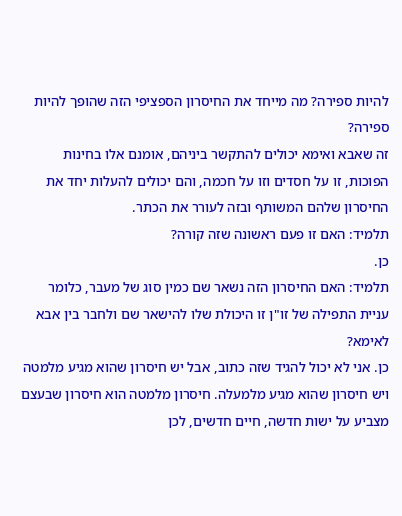להיות ספירה? מה מייחד את החיסרון הספציפי הזה שהופך להיות ספירה?
זה שאבא ואימא יכולים להתקשר ביניהם, אומנם אלו בחינות הפוכות, זו על חסדים וזו על חכמה, והם יכולים להעלות יחד את החיסרון שלהם המשותף ובזה לעורר את הכתר.
תלמיד: האם זו פעם ראשונה שזה קורה?
כן.
תלמיד: האם החיסרון הזה נשאר שם כמין סוג של מעבר, כלומר עניית התפילה של זו"ן זו היכולת שלו להישאר שם ולחבר בין אבא לאימא?
כן. אני לא יכול להגיד שזה כתוב, אבל יש חיסרון שהוא מגיע מלמטה ויש חיסרון שהוא מגיע מלמעלה. חיסרון מלמטה הוא חיסרון שבעצם מצביע על ישות חדשה, חיים חדשים, לכן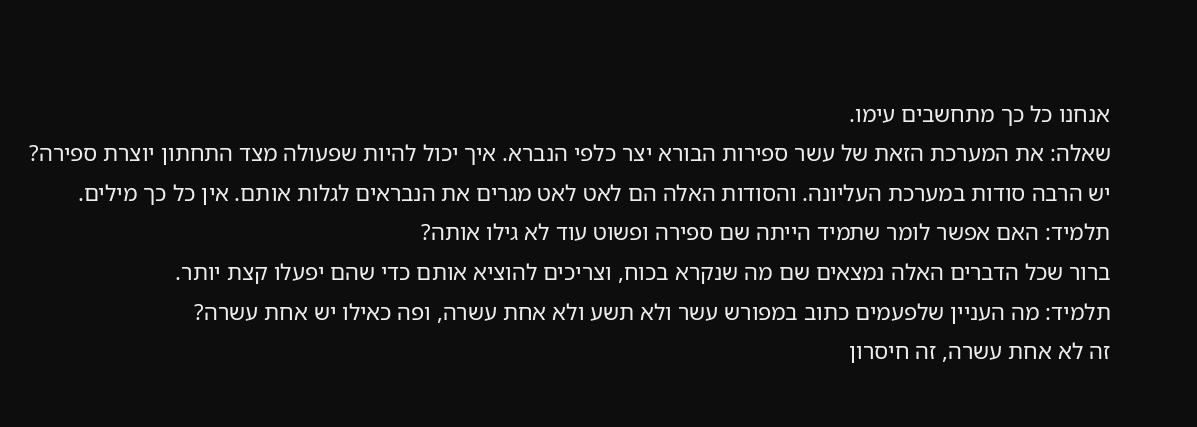אנחנו כל כך מתחשבים עימו.
שאלה: את המערכת הזאת של עשר ספירות הבורא יצר כלפי הנברא. איך יכול להיות שפעולה מצד התחתון יוצרת ספירה?
יש הרבה סודות במערכת העליונה. והסודות האלה הם לאט לאט מגרים את הנבראים לגלות אותם. אין כל כך מילים.
תלמיד: האם אפשר לומר שתמיד הייתה שם ספירה ופשוט עוד לא גילו אותה?
ברור שכל הדברים האלה נמצאים שם מה שנקרא בכוח, וצריכים להוציא אותם כדי שהם יפעלו קצת יותר.
תלמיד: מה העניין שלפעמים כתוב במפורש עשר ולא תשע ולא אחת עשרה, ופה כאילו יש אחת עשרה?
זה לא אחת עשרה, זה חיסרון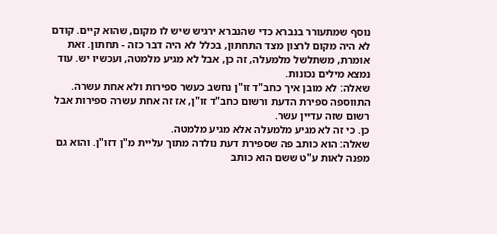נוסף שמתעורר בנברא כדי שהנברא ירגיש שיש לו מקום, שהוא קיים. קודם לא היה מקום לרצון מצד התחתון, בכלל לא היה דבר כזה - תחתון. זאת אומרת, משתלשל מלמעלה, זה כן, אבל לא מגיע מלמטה, ועכשיו יש. עוד נמצא מילים נכונות.
שאלה: לא מובן איך כחב"ד זו"ן נחשב כעשר ספירות ולא אחת עשרה. התווספה ספירת הדעת ורשום כחב"ד זו"ן, אז זה אחת עשרה ספירות אבל רשום שזה עדיין עשר.
כן. כי זה לא מגיע מלמעלה אלא מגיע מלמטה.
שאלה: הוא כותב פה שספירת דעת נולדה מתוך עליית מ"ן דזו"ן. והוא גם מפנה לאות ע"ט ששם הוא כותב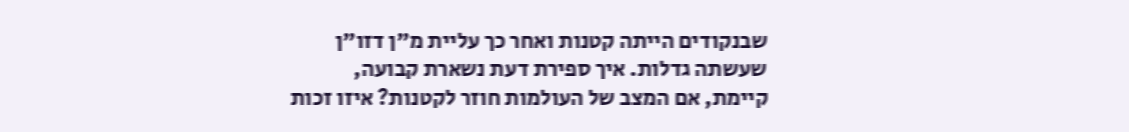שבנקודים הייתה קטנות ואחר כך עליית מ"ן דזו"ן שעשתה גדלות. איך ספירת דעת נשארת קבועה, קיימת, אם המצב של העולמות חוזר לקטנות? איזו זכות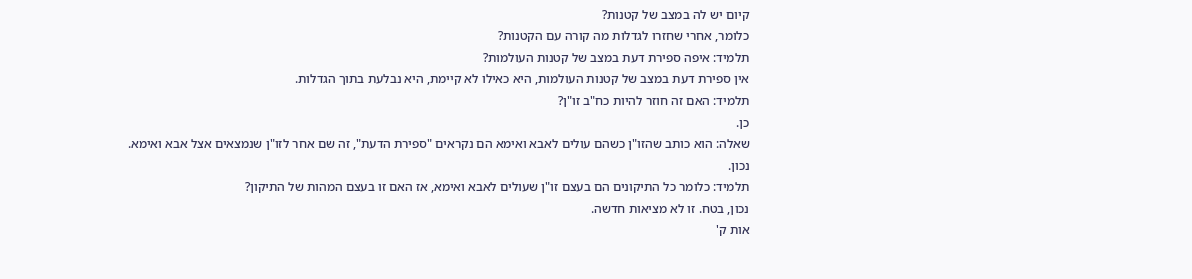קיום יש לה במצב של קטנות?
כלומר, אחרי שחזרו לגדלות מה קורה עם הקטנות?
תלמיד: איפה ספירת דעת במצב של קטנות העולמות?
אין ספירת דעת במצב של קטנות העולמות, היא כאילו לא קיימת, היא נבלעת בתוך הגדלות.
תלמיד: האם זה חוזר להיות כח"ב זו"ן?
כן.
שאלה: הוא כותב שהזו"ן כשהם עולים לאבא ואימא הם נקראים "ספירת הדעת", זה שם אחר לזו"ן שנמצאים אצל אבא ואימא.
נכון.
תלמיד: כלומר כל התיקונים הם בעצם זו"ן שעולים לאבא ואימא, אז האם זו בעצם המהות של התיקון?
נכון, בטח. זו לא מציאות חדשה.
אות ק'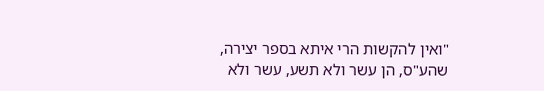"ואין להקשות הרי איתא בספר יצירה, שהע"ס, הן עשר ולא תשע, עשר ולא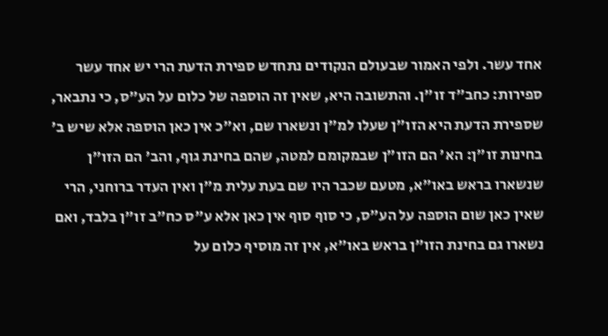אחד עשר. ולפי האמור שבעולם הנקודים נתחדש ספירת הדעת הרי יש אחד עשר ספירות: כחב"ד זו"ן. והתשובה היא, שאין זה הוספה של כלום על הע"ס, כי נתבאר, שספירת הדעת היא הזו"ן שעלו למ"ן ונשארו שם, וא"כ אין כאן הוספה אלא שיש ב' בחינות זו"ן: הא' הם הזו"ן שבמקומם למטה, שהם בחינת גוף, והב' הם הזו"ן שנשארו בראש באו"א, מטעם שכבר היו שם בעת עלית מ"ן ואין העדר ברוחני, הרי שאין כאן שום הוספה על הע"ס, כי סוף סוף אין כאן אלא ע"ס כח"ב זו"ן בלבד, ואם נשארו גם בחינת הזו"ן בראש באו"א, אין זה מוסיף כלום על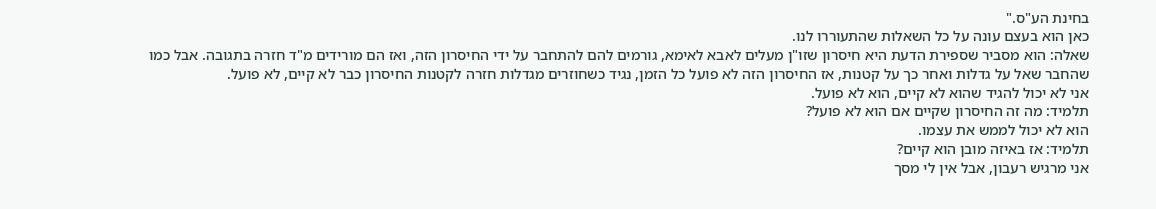בחינת הע"ס."
כאן הוא בעצם עונה על כל השאלות שהתעוררו לנו.
שאלה: הוא מסביר שספירת הדעת היא חיסרון שזו"ן מעלים לאבא לאימא, גורמים להם להתחבר על ידי החיסרון הזה, ואז הם מורידים מ"ד חזרה בתגובה. אבל כמו שהחבר שאל על גדלות ואחר כך על קטנות, אז החיסרון הזה לא פועל כל הזמן, נגיד כשחוזרים מגדלות חזרה לקטנות החיסרון כבר לא קיים, לא פועל.
אני לא יכול להגיד שהוא לא קיים, הוא לא פועל.
תלמיד: מה זה החיסרון שקיים אם הוא לא פועל?
הוא לא יכול לממש את עצמו.
תלמיד: אז באיזה מובן הוא קיים?
אני מרגיש רעבון, אבל אין לי מסך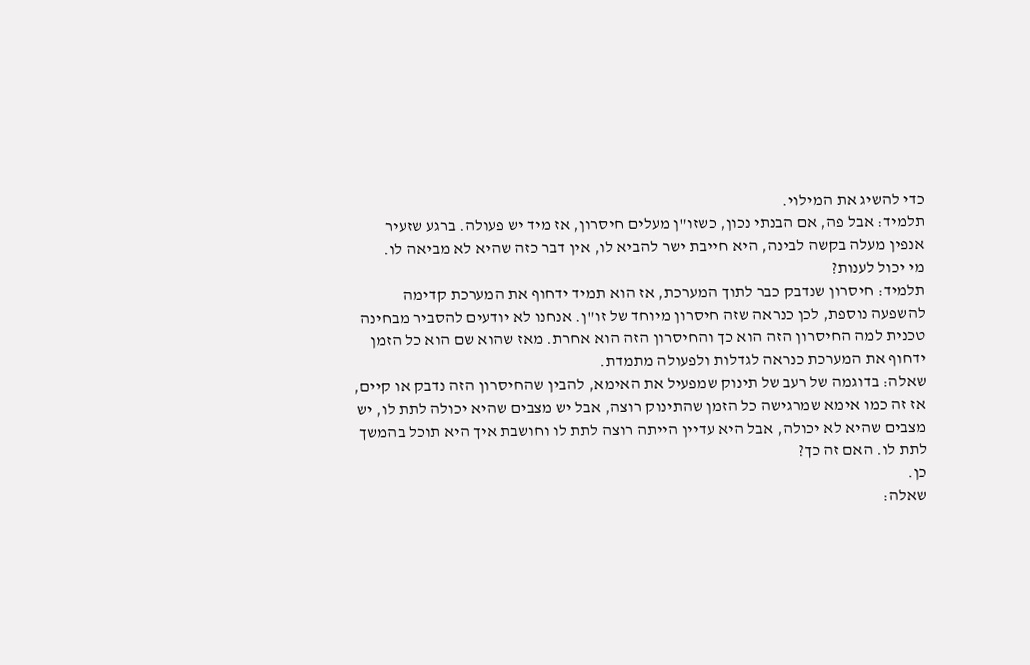כדי להשיג את המילוי.
תלמיד: אבל פה, אם הבנתי נכון, כשזו"ן מעלים חיסרון, אז מיד יש פעולה. ברגע שזעיר אנפין מעלה בקשה לבינה, היא חייבת ישר להביא לו, אין דבר כזה שהיא לא מביאה לו.
מי יכול לענות?
תלמיד: חיסרון שנדבק כבר לתוך המערכת, אז הוא תמיד ידחוף את המערכת קדימה להשפעה נוספת, לכן כנראה שזה חיסרון מיוחד של זו"ן. אנחנו לא יודעים להסביר מבחינה טכנית למה החיסרון הזה הוא כך והחיסרון הזה הוא אחרת. מאז שהוא שם הוא כל הזמן ידחוף את המערכת כנראה לגדלות ולפעולה מתמדת.
שאלה: בדוגמה של רעב של תינוק שמפעיל את האימא, להבין שהחיסרון הזה נדבק או קיים, אז זה כמו אימא שמרגישה כל הזמן שהתינוק רוצה, אבל יש מצבים שהיא יכולה לתת לו, יש מצבים שהיא לא יכולה, אבל היא עדיין הייתה רוצה לתת לו וחושבת איך היא תוכל בהמשך לתת לו. האם זה כך?
כן.
שאלה: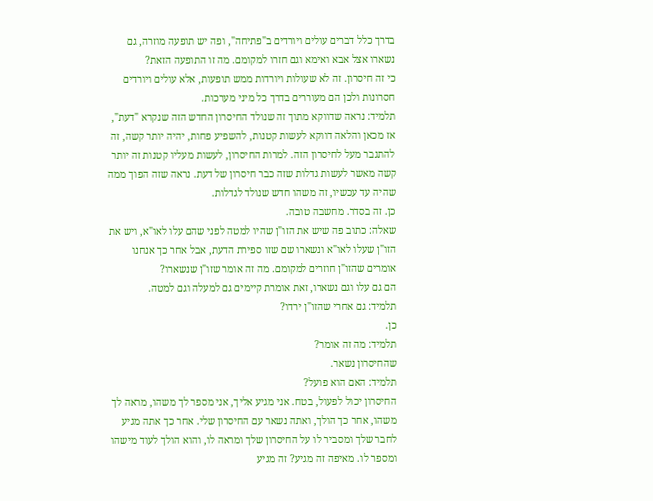בדרך כלל דברים עולים ויורדים ב"פתיחה", ופה יש תופעה מוזרה, גם נשארו אצל אבא ואימא וגם חזרו למקומם. מה זו התופעה הזאת?
כי זה חיסרון. זה לא שעולות ויורדות ממש תופעות, אלא עולים ויורדים חסרונות ולכן הם מעוררים בדרך כל מיני מערכות.
תלמיד: נראה שדווקא מתוך זה שנולד החיסרון החדש הזה שנקרא "דעת", אז מכאן והלאה דווקא לעשות קטנות, להשפיע פחות, יהיה יותר קשה, זה להתגבר מעל לחיסרון הזה. למרות החיסרון, לעשות מעליו קטנות זה יותר קשה מאשר לעשות גדלות שזה כבר חיסרון של דעת. נראה שזה הפוך ממה שהיה עד עכשיו, זה משהו חדש שנולד לגדלות.
כן. זה בסדר. מחשבה טובה.
שאלה: כתוב פה שיש את הזו"ן שהיו למטה לפני שהם עלו לאו"א, ויש את הזו"ן שעלו לאו"א ונשארו שם שזו ספירת הדעת, אבל אחר כך אנחנו אומרים שהזו"ן חוזרים למקומם. מה זה אומר שזו"ן שנשארו?
הם גם עלו וגם נשארו, זאת אומרת קיימים גם למעלה וגם למטה.
תלמיד: גם אחרי שהזו"ן ירדו?
כן.
תלמיד: מה זה אומר?
שהחיסרון נשאר.
תלמיד: האם הוא פועל?
החיסרון יכול לפעול, בטח. אני מגיע אליך, אני מספר לך משהו, מראה לך משהו, אחר כך הולך, ואתה נשאר עם החיסרון שלי. אחר כך אתה מגיע לחבר שלך ומסביר לו על החיסרון שלך ומראה לו, והוא הולך לעוד מישהו ומספר לו. מאיפה זה מגיע? זה מגיע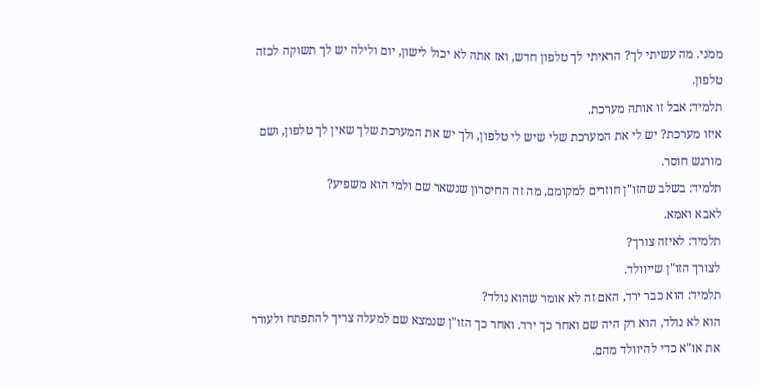ממני. מה עשיתי לך? הראיתי לך טלפון חדש, ואז אתה לא יכול לישון, יום ולילה יש לך תשוקה לכזה טלפון.
תלמיד: אבל זו אותה מערכת.
איזו מערכת? יש לי את המערכת שלי שיש לי טלפון, ולך יש את המערכת שלך שאין לך טלפון, ושם מורגש חוסר.
תלמיד: בשלב שהזו"ן חוזרים למקומם, מה זה החיסרון שנשאר שם ולמי הוא משפיע?
לאבא ואמא.
תלמיד: לאיזה צורך?
לצורך הזו"ן שייוולד.
תלמיד: הוא כבר ירד, האם זה לא אומר שהוא נולד?
הוא לא נולד, הוא רק היה שם ואחר כך ירד. ואחר כך הזו"ן שנמצא שם למעלה צריך להתפתח ולעורר את או"א כדי להיוולד מהם.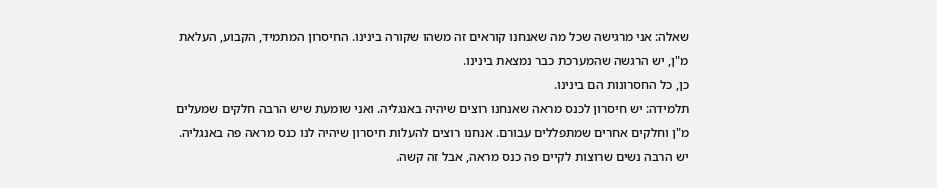שאלה: אני מרגישה שכל מה שאנחנו קוראים זה משהו שקורה בינינו. החיסרון המתמיד, הקבוע, העלאת מ"ן, יש הרגשה שהמערכת כבר נמצאת בינינו.
כן, כל החסרונות הם בינינו.
תלמידה: יש חיסרון לכנס מראה שאנחנו רוצים שיהיה באנגליה. ואני שומעת שיש הרבה חלקים שמעלים מ"ן וחלקים אחרים שמתפללים עבורם. אנחנו רוצים להעלות חיסרון שיהיה לנו כנס מראה פה באנגליה. יש הרבה נשים שרוצות לקיים פה כנס מראה, אבל זה קשה.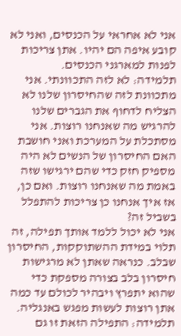אני לא אחראי על הכנסים, ואני לא קובע איפה הם יהיו. אתן צריכות לפנות למארגני הכנסים.
תלמידה: לא לזה התכוונתי. אני מתכוונת לזה שהחיסרון שלנו לא הצליח לדחוף את הגברים שלנו להרגיש מה שאנחנו רוצות. אני מסתכלת על המערכת ואני חושבת האם החיסרון של הנשים לא היה מספיק חזק כדי שהם ירגישו שזה באמת מה שאנחנו רוצות. ואם כן, אז איך אנחנו כן צריכות להתפלל בשביל זה?
אני לא יכול ללמד אותך תפילה, זה תלוי במידת ההשתוקקות, החיסרון שבלב. כנראה שאתן לא מרגישות חיסרון בלב בצורה מספקת כדי שהוא יתפרץ ויבהיר לכולם עד כמה אתן רוצות לעשות מפגש באנגליה.
תלמידה: התפילה הזאת זו גם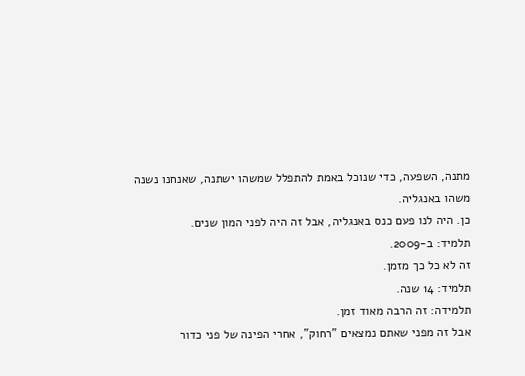מתנה, השפעה, כדי שנוכל באמת להתפלל שמשהו ישתנה, שאנחנו נשנה משהו באנגליה.
כן. היה לנו פעם כנס באנגליה, אבל זה היה לפני המון שנים.
תלמיד: ב-2009.
זה לא כל כך מזמן.
תלמיד: 14 שנה.
תלמידה: זה הרבה מאוד זמן.
אבל זה מפני שאתם נמצאים "רחוק", אחרי הפינה של פני כדור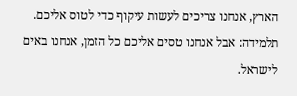הארץ, אנחנו צריכים לעשות עיקוף כדי לטוס אליכם.
תלמידה: אבל אנחנו טסים אליכם כל הזמן, אנחנו באים לישראל.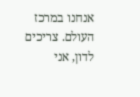אנחנו במרכז העולם. צריכים לדון, אני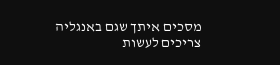מסכים איתך שגם באנגליה צריכים לעשות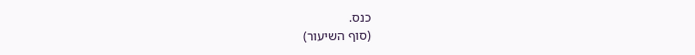כנס.
(סוף השיעור)